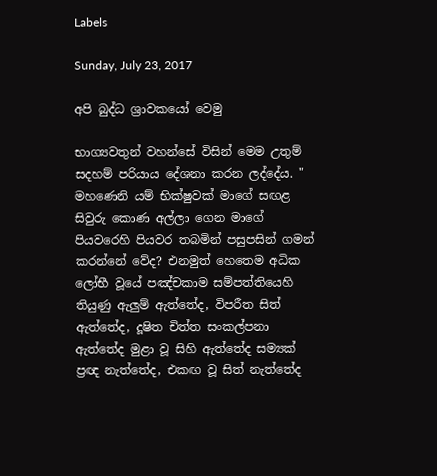Labels

Sunday, July 23, 2017

අපි බුද්ධ ශ්‍රාවකයෝ වෙමු

භාග්‍යවතුන් වහන්සේ විසින් මෙම උතුම් සදහම් පරියාය දේශනා කරන ලද්දේය. " මහණෙනි යම් භික්‌ෂුවක්‌ මාගේ සඟළ සිවුරු කොණ අල්ලා ගෙන මාගේ පියවරෙහි පියවර තබමින් පසුපසින් ගමන් කරන්නේ වේද? එනමුත් හෙතෙම අධික ලෝභී වූයේ පඤ්චකාම සම්පත්තියෙහි තියුණු ඇලුම් ඇත්තේද, විපරීත සිත් ඇත්තේද, දූෂිත චිත්ත සංකල්පනා ඇත්තේද මුළා වූ සිහි ඇත්තේද සම්‍යක්‌ ප්‍රඥ නැත්තේද, එකඟ වූ සිත් නැත්තේද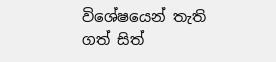විශේෂයෙන් තැති ගත් සිත්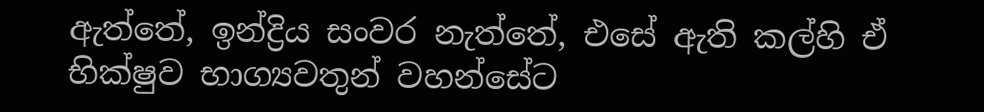ඇත්තේ, ඉන්ද්‍රිය සංවර නැත්තේ, එසේ ඇති කල්හි ඒ භික්‌ෂුව භාග්‍යවතුන් වහන්සේට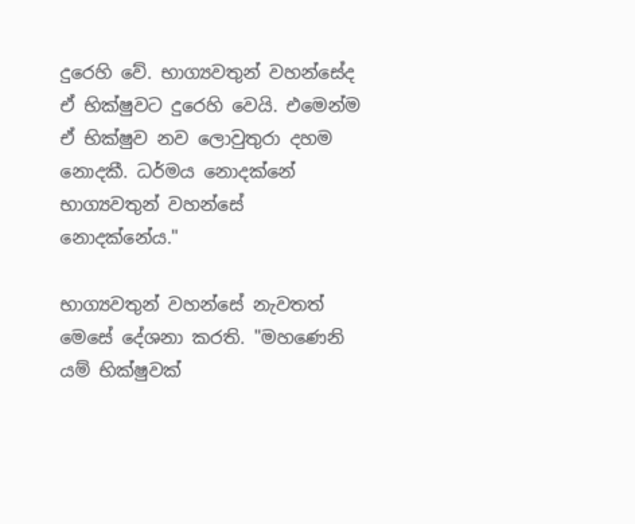දුරෙහි වේ. භාග්‍යවතුන් වහන්සේද ඒ භික්‌ෂුවට දුරෙහි වෙයි. එමෙන්ම ඒ භික්‌ෂුව නව ලොවුතුරා දහම නොදකී. ධර්මය නොදක්‌නේ භාග්‍යවතුන් වහන්සේ නොදක්‌නේය."

භාග්‍යවතුන් වහන්සේ නැවතත් මෙසේ දේශනා කරති. "මහණෙනි යම් භික්‌ෂුවක්‌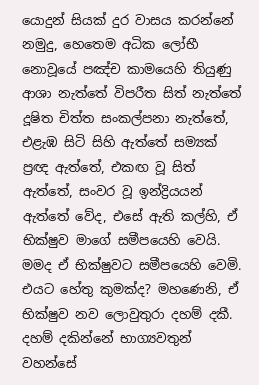යොදුන් සියක්‌ දුර වාසය කරන්නේ නමුදු, හෙතෙම අධික ලෝභී නොවූයේ පඤ්ච කාමයෙහි තියුණු ආශා නැත්තේ විපරීත සිත් නැත්තේ දූෂිත චිත්ත සංකල්පනා නැත්තේ, එළැඹ සිටි සිහි ඇත්තේ සම්‍යක්‌ ප්‍රඥ ඇත්තේ, එකඟ වූ සිත් ඇත්තේ, සංවර වූ ඉන්ද්‍රියයන් ඇත්තේ වේද, එසේ ඇති කල්හි, ඒ භික්‌ෂුව මාගේ සමීපයෙහි වෙයි. මමද ඒ භික්‌ෂුවට සමීපයෙහි වෙමි. එයට හේතු කුමක්‌ද? මහණෙනි, ඒ භික්‌ෂුව නව ලොවුතුරා දහම් දකී. දහම් දකින්නේ භාග්‍යවතුන් වහන්සේ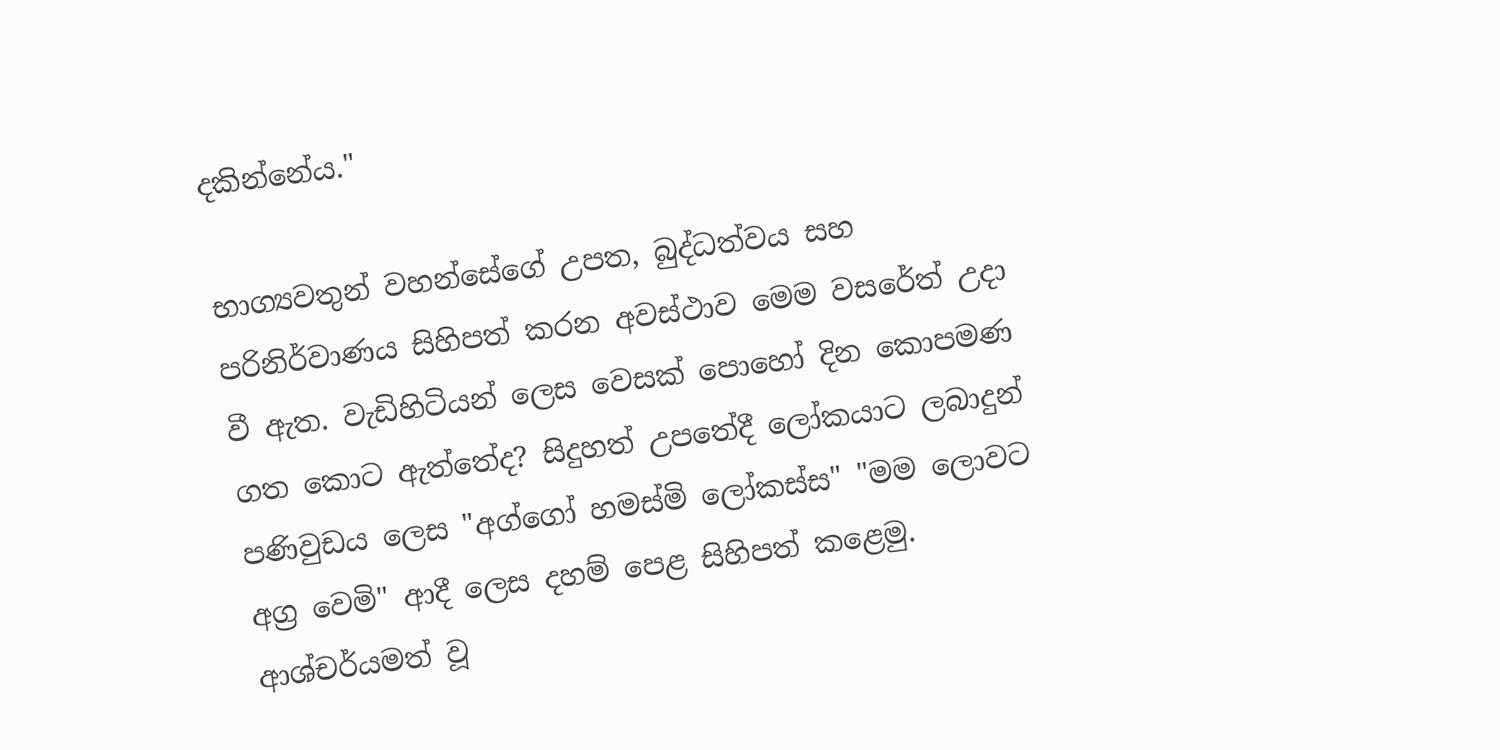දකින්නේය."

භාග්‍යවතුන් වහන්සේගේ උපත, බුද්ධත්වය සහ පරිනිර්වාණය සිහිපත් කරන අවස්‌ථාව මෙම වසරේත් උදා වී ඇත. වැඩිහිටියන් ලෙස වෙසක්‌ පොහෝ දින කොපමණ ගත කොට ඇත්තේද? සිදුහත් උපතේදී ලෝකයාට ලබාදුන් පණිවුඩය ලෙස "අග්ගෝ හමස්‌මි ලෝකස්‌ස" "මම ලොවට අග්‍ර වෙමි" ආදී ලෙස දහම් පෙළ සිහිපත් කළෙමු. ආශ්චර්යමත් වූ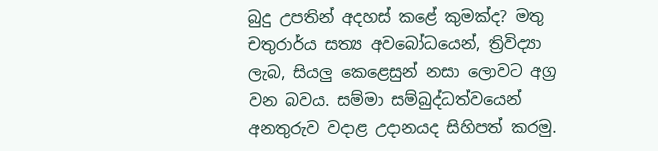බුදු උපතින් අදහස්‌ කළේ කුමක්‌ද? මතු චතුරාර්ය සත්‍ය අවබෝධයෙන්, ත්‍රිවිද්‍යා ලැබ, සියලු කෙළෙසුන් නසා ලොවට අග්‍ර වන බවය. සම්මා සම්බුද්ධත්වයෙන් අනතුරුව වදාළ උදානයද සිහිපත් කරමු.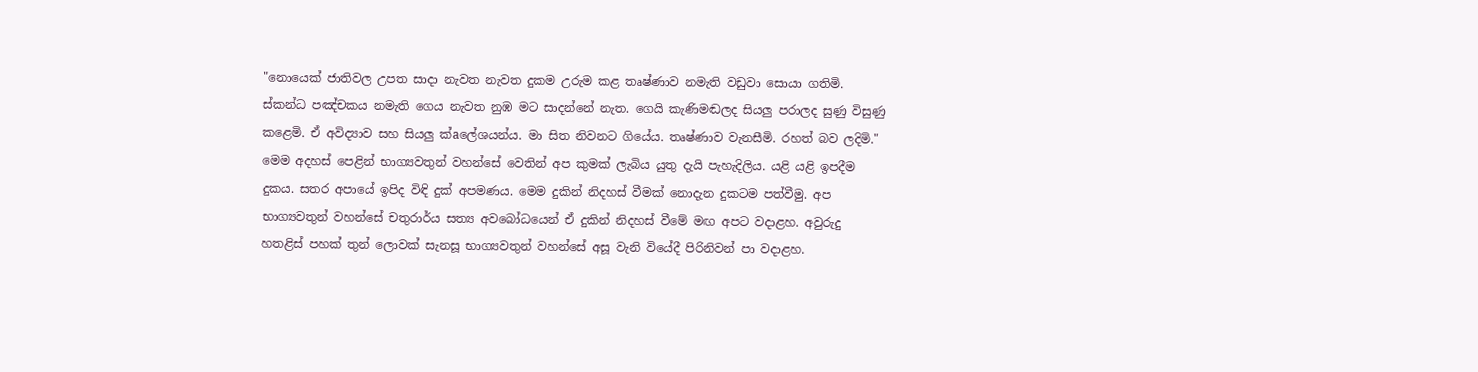"නොයෙක්‌ ජාතිවල උපත සාදා නැවත නැවත දුකම උරුම කළ තෘෂ්ණාව නමැති වඩුවා සොයා ගතිමි. ස්‌කන්ධ පඤ්චකය නමැති ගෙය නැවත නුඹ මට සාදන්නේ නැත. ගෙයි කැණිමඬලද සියලු පරාලද සුණු විසුණු කළෙමි. ඒ අවිද්‍යාව සහ සියලු ක්‌aලේශයන්ය. මා සිත නිවනට ගියේය. තෘෂ්ණාව වැනසීමි. රහත් බව ලදිමි." මෙම අදහස්‌ පෙළින් භාග්‍යවතුන් වහන්සේ වෙතින් අප කුමක්‌ ලැබිය යුතු දැයි පැහැදිලිය. යළි යළි ඉපදීම දුකය. සතර අපායේ ඉපිද විඳි දුක්‌ අපමණය. මෙම දුකින් නිදහස්‌ වීමක්‌ නොදැන දුකටම පත්වීමු. අප භාග්‍යවතුන් වහන්සේ චතුරාර්ය සත්‍ය අවබෝධයෙන් ඒ දුකින් නිදහස්‌ වීමේ මඟ අපට වදාළහ. අවුරුදු හතළිස්‌ පහක්‌ තුන් ලොවක්‌ සැනසූ භාග්‍යවතුන් වහන්සේ අසූ වැනි වියේදී පිරිනිවන් පා වදාළහ.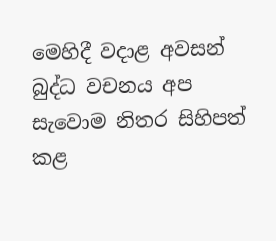මෙහිදී වදාළ අවසන් බුද්ධ වචනය අප සැවොම නිතර සිහිපත් කළ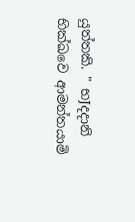යුත්තකි. " භJදදානි භික්‌ඛවෙ ආමන්තයාමි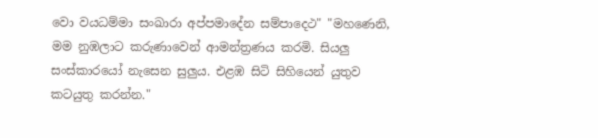වො වයධම්මා සංඛාරා අප්පමාදේන සම්පාදෙථ" "මහණෙනි, මම නුඹලාට කරුණාවෙන් ආමන්ත්‍රණය කරමි. සියලු සංස්‌කාරයෝ නැසෙන සුලුය. එළඹ සිටි සිහියෙන් යුතුව කටයුතු කරන්න."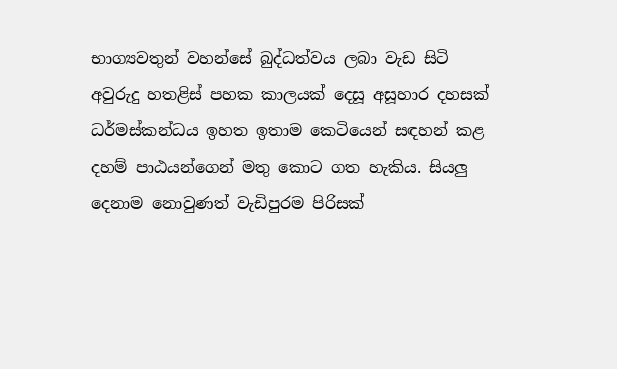භාග්‍යවතුන් වහන්සේ බුද්ධත්වය ලබා වැඩ සිටි අවුරුදු හතළිස්‌ පහක කාලයක්‌ දෙසූ අසූහාර දහසක්‌ ධර්මස්‌කන්ධය ඉහත ඉතාම කෙටියෙන් සඳහන් කළ දහම් පාඨයන්ගෙන් මතු කොට ගත හැකිය. සියලු දෙනාම නොවුණත් වැඩිපුරම පිරිසක්‌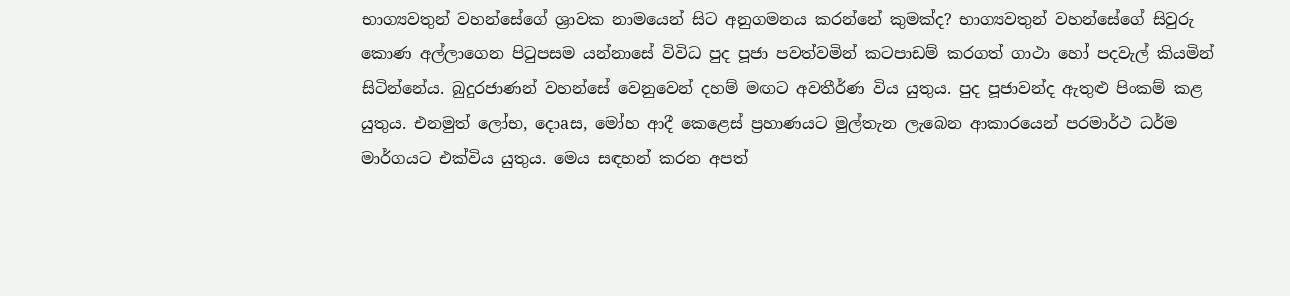භාග්‍යවතුන් වහන්සේගේ ශ්‍රාවක නාමයෙන් සිට අනුගමනය කරන්නේ කුමක්‌ද? භාග්‍යවතුන් වහන්සේගේ සිවුරු කොණ අල්ලාගෙන පිටුපසම යන්නාසේ විවිධ පුද පූජා පවත්වමින් කටපාඩම් කරගත් ගාථා හෝ පදවැල් කියමින් සිටින්නේය. බුදුරජාණන් වහන්සේ වෙනුවෙන් දහම් මඟට අවතීර්ණ විය යුතුය. පුද පූජාවන්ද ඇතුළු පිංකම් කළ යුතුය. එනමුත් ලෝභ, දොaස, මෝහ ආදී කෙළෙස්‌ ප්‍රහාණයට මුල්තැන ලැබෙන ආකාරයෙන් පරමාර්ථ ධර්ම මාර්ගයට එක්‌විය යුතුය. මෙය සඳහන් කරන අපත්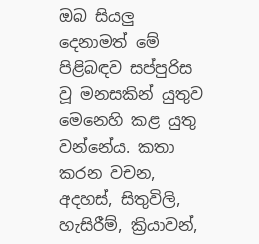ඔබ සියලු දෙනාමත් මේ පිළිබඳව සප්පුරිස වූ මනසකින් යුතුව මෙනෙහි කළ යුතු වන්නේය. කතා කරන වචන, අදහස්‌, සිතුවිලි, හැසිරීම්, ක්‍රියාවන්,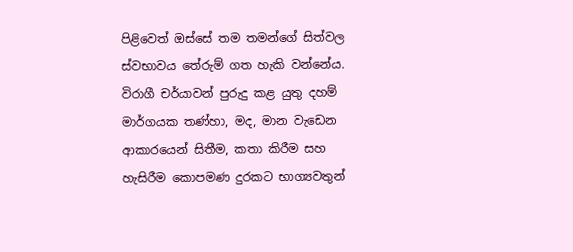පිළිවෙත් ඔස්‌සේ තම තමන්ගේ සිත්වල ස්‌වභාවය තේරුම් ගත හැකි වන්නේය. විරාගී චර්යාවන් පුරුදු කළ යුතු දහම් මාර්ගයක තණ්‌හා, මද, මාන වැඩෙන ආකාරයෙන් සිතීම, කතා කිරීම සහ හැසිරීම කොපමණ දුරකට භාග්‍යවතුන්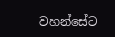වහන්සේට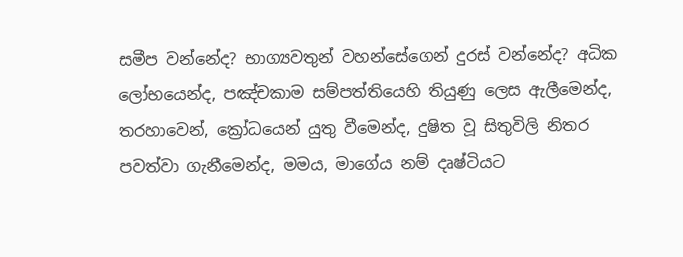සමීප වන්නේද? භාග්‍යවතුන් වහන්සේගෙන් දුරස්‌ වන්නේද? අධික ලෝභයෙන්ද, පඤ්චකාම සම්පත්තියෙහි තියුණු ලෙස ඇලීමෙන්ද, තරහාවෙන්, ක්‍රෝධයෙන් යුතු වීමෙන්ද, දුෂිත වූ සිතුවිලි නිතර පවත්වා ගැනීමෙන්ද, මමය, මාගේය නම් දෘෂ්ටියට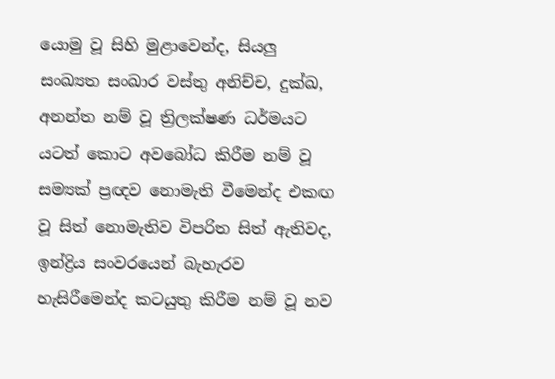යොමු වූ සිහි මුළාවෙන්ද, සියලු සංඛ්‍යත සංඛාර වස්‌තු අනිච්ච, දුක්‌ඛ, අනන්ත නම් වූ ත්‍රිලක්‌ෂණ ධර්මයට යටත් කොට අවබෝධ කිරීම නම් වූ සම්‍යක්‌ ප්‍රඥව නොමැති වීමෙන්ද එකඟ වූ සිත් නොමැතිව විපරිත සිත් ඇතිවද, ඉන්ද්‍රිය සංවරයෙන් බැහැරව හැසිරීමෙන්ද කටයුතු කිරීම නම් වූ නව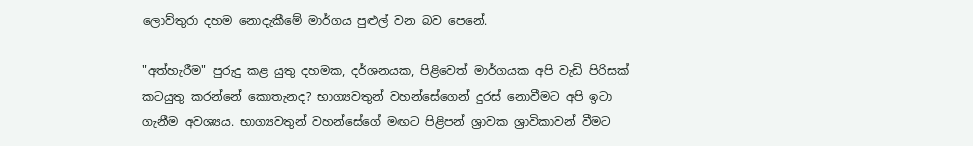ලොව්තුරා දහම නොදැකීමේ මාර්ගය පුළුල් වන බව පෙනේ.

"අත්හැරීම" පුරුදු කළ යුතු දහමක, දර්ශනයක, පිළිවෙත් මාර්ගයක අපි වැඩි පිරිසක්‌ කටයුතු කරන්නේ කොතැනද? භාග්‍යවතුන් වහන්සේගෙන් දුරස්‌ නොවීමට අපි ඉටා ගැනීම අවශ්‍යය. භාග්‍යවතුන් වහන්සේගේ මඟට පිළිපන් ශ්‍රාවක ශ්‍රාවිකාවන් වීමට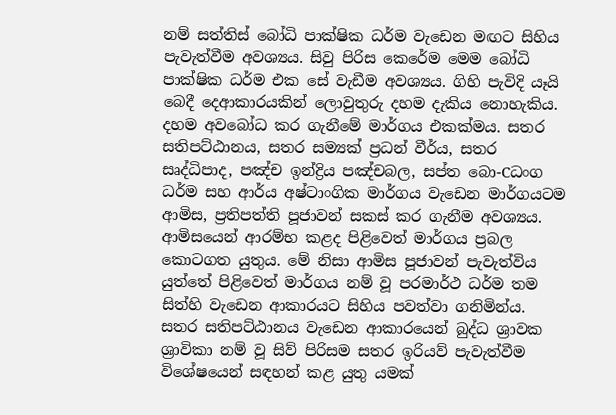නම් සත්තිස්‌ බෝධි පාක්‌ෂික ධර්ම වැඩෙන මඟට සිහිය පැවැත්වීම අවශ්‍යය. සිවු පිරිස කෙරේම මෙම බෝධි පාක්‌ෂික ධර්ම එක සේ වැඩීම අවශ්‍යය. ගිහි පැවිදි යෑයි බෙදී දෙආකාරයකින් ලොවුතුරු දහම දැකිය නොහැකිය. දහම අවබෝධ කර ගැනීමේ මාර්ගය එකක්‌මය. සතර සතිපට්‌ඨානය, සතර සම්‍යක්‌ ප්‍රධන් වීර්ය, සතර සෘද්ධිපාද, පඤ්ච ඉන්ද්‍රිය පඤ්චබල, සප්ත බො-Cධංග ධර්ම සහ ආර්ය අෂ්ටාංගික මාර්ගය වැඩෙන මාර්ගයටම ආමිස, ප්‍රතිපත්ති පූජාවන් සකස්‌ කර ගැනීම අවශ්‍යය. ආමිසයෙන් ආරම්භ කළද පිළිවෙත් මාර්ගය ප්‍රබල කොටගත යුතුය. මේ නිසා ආමිස පූජාවන් පැවැත්විය යුත්තේ පිළිවෙත් මාර්ගය නම් වූ පරමාර්ථ ධර්ම තම සිත්හි වැඩෙන ආකාරයට සිහිය පවත්වා ගනිමින්ය. සතර සතිපට්‌ඨානය වැඩෙන ආකාරයෙන් බුද්ධ ශ්‍රාවක ශ්‍රාවිකා නම් වූ සිව් පිරිසම සතර ඉරියව් පැවැත්වීම විශේෂයෙන් සඳහන් කළ යුතු යමක්‌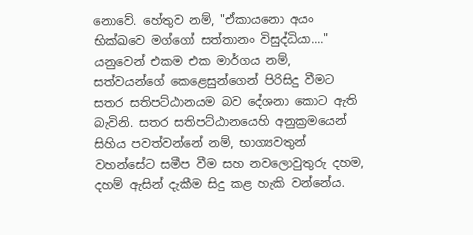නොවේ. හේතුව නම්, "ඒකායනො අයං භික්‌ඛවෙ මග්ගෝ සත්තානං විසුද්ධියා...." යනුවෙන් එකම එක මාර්ගය නම්, සත්වයන්ගේ කෙළෙසුන්ගෙන් පිරිසිදු වීමට සතර සතිපට්‌ඨානයම බව දේශනා කොට ඇති බැවිනි. සතර සතිපට්‌ඨානයෙහි අනුක්‍රමයෙන් සිහිය පවත්වන්නේ නම්, භාග්‍යවතුන් වහන්සේට සමීප වීම සහ නවලොවුතුරු දහම, දහම් ඇසින් දැකීම සිදු කළ හැකි වන්නේය.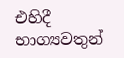එහිදී භාග්‍යවතුන්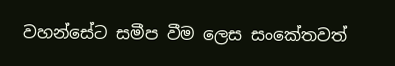වහන්සේට සමීප වීම ලෙස සංකේතවත්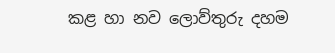කළ හා නව ලොව්තුරු දහම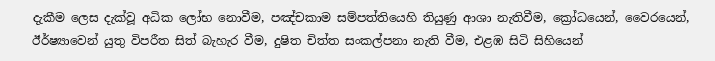දැකීම ලෙස දැක්‌වූ අධික ලෝභ නොවීම, පඤ්චකාම සම්පත්තියෙහි තියුණු ආශා නැතිවීම, ක්‍රෝධයෙන්, වෛරයෙන්, ඊර්ෂ්‍යාවෙන් යුතු විපරීත සිත් බැහැර වීම, දුෂිත චිත්ත සංකල්පනා නැති වීම, එළඹ සිටි සිහියෙන්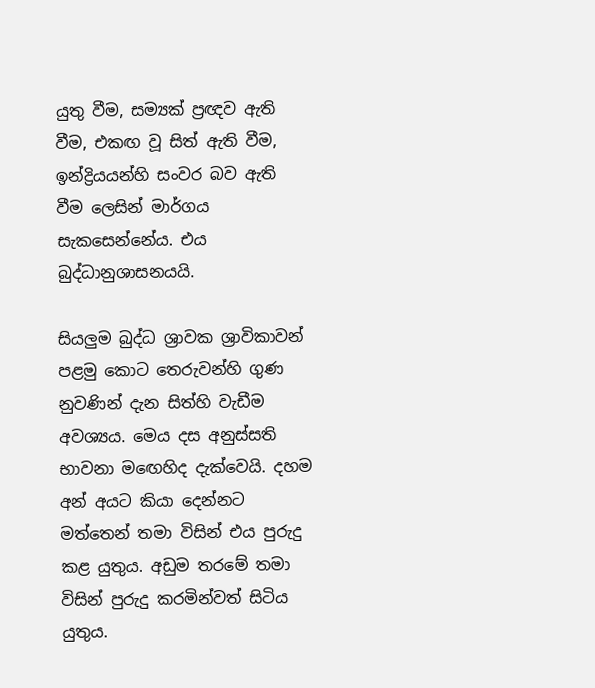යුතු වීම, සම්‍යක්‌ ප්‍රඥව ඇති වීම, එකඟ වූ සිත් ඇති වීම, ඉන්ද්‍රියයන්හි සංවර බව ඇති වීම ලෙසින් මාර්ගය සැකසෙන්නේය. එය බුද්ධානුශාසනයයි.

සියලුම බුද්ධ ශ්‍රාවක ශ්‍රාවිකාවන් පළමු කොට තෙරුවන්හි ගුණ නුවණින් දැන සිත්හි වැඩීම අවශ්‍යය. මෙය දස අනුස්‌සති භාවනා මඟෙහිද දැක්‌වෙයි. දහම අන් අයට කියා දෙන්නට මත්තෙන් තමා විසින් එය පුරුදු කළ යුතුය. අඩුම තරමේ තමා විසින් පුරුදු කරමින්වත් සිටිය යුතුය.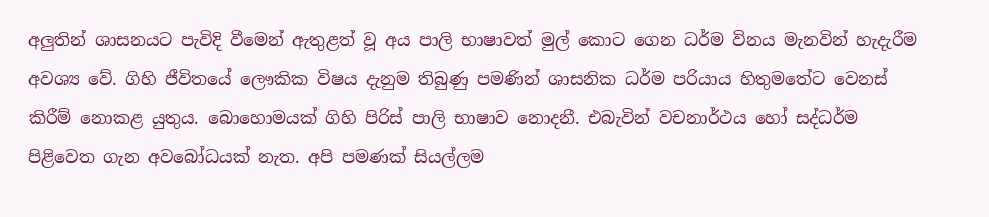අලුතින් ශාසනයට පැවිදි වීමෙන් ඇතුළත් වූ අය පාලි භාෂාවත් මුල් කොට ගෙන ධර්ම විනය මැනවින් හැදැරීම අවශ්‍ය වේ. ගිහි ජීවිතයේ ලෞකික විෂය දැනුම තිබුණු පමණින් ශාසනික ධර්ම පරියාය හිතුමතේට වෙනස්‌ කිරීම් නොකළ යුතුය. බොහොමයක්‌ ගිහි පිරිස්‌ පාලි භාෂාව නොදනී. එබැවින් වචනාර්ථය හෝ සද්ධර්ම පිළිවෙත ගැන අවබෝධයක්‌ නැත. අපි පමණක්‌ සියල්ලම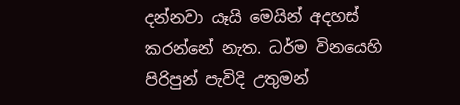දන්නවා යෑයි මෙයින් අදහස්‌ කරන්නේ නැත. ධර්ම විනයෙහි පිරිපුන් පැවිදි උතුමන්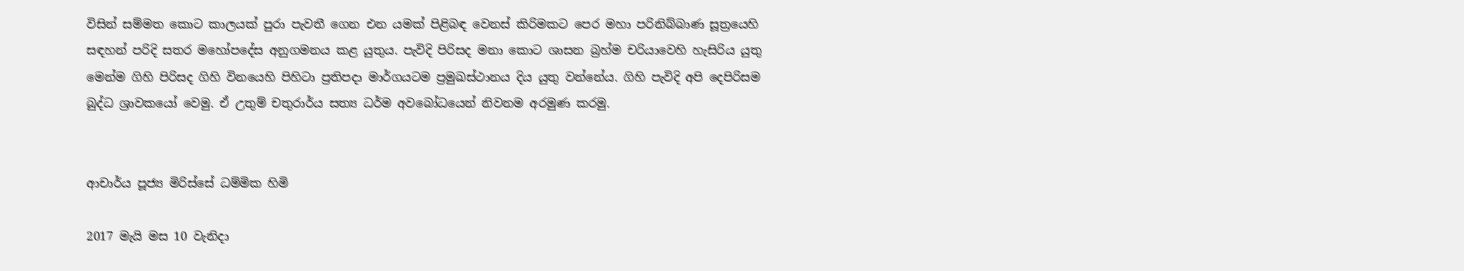විසින් සම්මත කොට කාලයක්‌ පුරා පැවතී ගෙන එන යමක්‌ පිළිබඳ වෙනස්‌ කිරිමකට පෙර මහා පරිනිබ්බාණ සූත්‍රයෙහි සඳහන් පරිදි සතර මහෝපදේස අනුගමනය කළ යුතුය. පැවිදි පිරිසද මනා කොට ශාසන බ්‍රහ්ම චරියාවෙහි හැසිරිය යුතු මෙන්ම ගිහි පිරිසද ගිහි විනයෙහි පිහිටා ප්‍රතිපදා මාර්ගයටම ප්‍රමුඛස්‌ථානය දිය යුතු වන්නේය. ගිහි පැවිදි අපි දෙපිරිසම බුද්ධ ශ්‍රාවකයෝ වෙමු. ඒ උතුම් චතුරාර්ය සත්‍ය ධර්ම අවබෝධයෙන් නිවනම අරමුණ කරමු.


ආචාර්ය පූජ්‍ය මිරිස්‌සේ ධම්මික හිමි

2017 මැයි මස 10 වැනිදා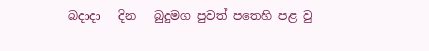බදාදා   දින   බුදුමග පුවත් පතෙහි පළ වු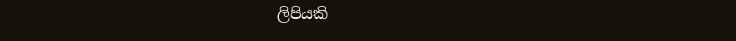ලිපියකි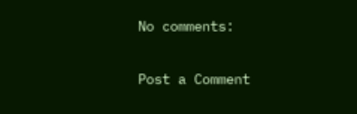No comments:

Post a Comment